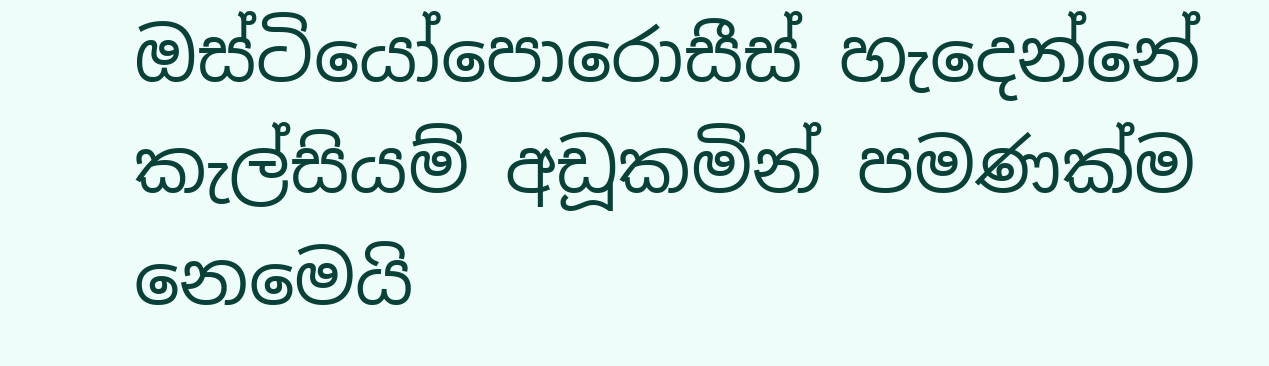ඔස්ටියෝපොරොසීස් හැදෙන්නේ කැල්සියම් අඩූකමින් පමණක්ම නෙමෙයි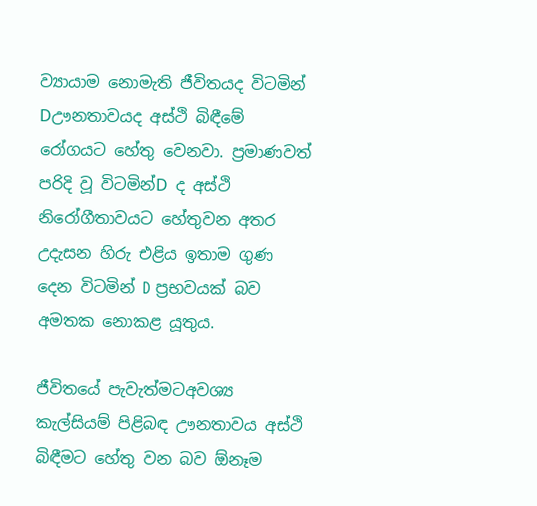ව්‍යායාම නොමැති ජීවිතයද විටමින් Dඌනතාවයද අස්ථි බිඳීමේ රෝගයට හේතු වෙනවා. ප්‍රමාණවත් පරිදි වූ විටමින්D ද අස්ථි නිරෝගීතාවයට හේතුවන අතර උදැසන හිරු එළිය ඉතාම ගුණ දෙන විටමින් D ප්‍රභවයක් බව අමතක නොකළ යූතුය.

ජීවිතයේ පැවැත්මටඅවශ්‍ය කැල්සියම් පිළිබඳ ඌනතාවය අස්ථි බිඳීමට හේතු වන බව ඕනෑම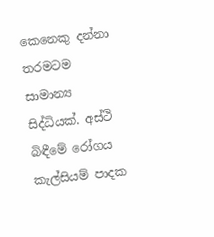කෙනෙකු දන්නා තරමටම සාමාන්‍ය සිද්ධියක්. අස්ථි බිඳීමේ රෝගය කැල්සියම් පාදක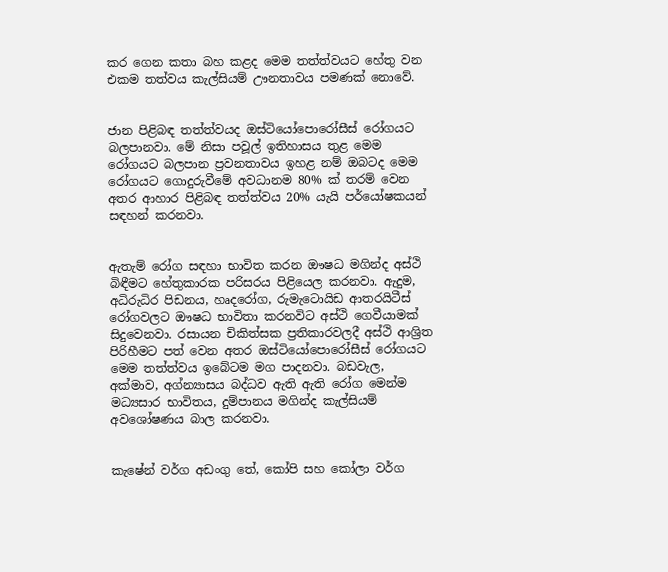කර ගෙන කතා බහ කළද මෙම තත්ත්වයට හේතු වන එකම තත්වය කැල්සියම් ඌනතාවය පමණක් නොවේ.


ජාන පිළිබඳ තත්ත්වයද ඔස්ටියෝපොරෝසීස් රෝගයට බලපානවා. මේ නිසා පවූල් ඉතිහාසය තුළ මෙම රෝගයට බලපාන ප්‍රවනතාවය ඉහළ නම් ඔබටද මෙම රෝගයට ගොදුරුවීමේ අවධානම 80% ක් තරම් වෙන අතර ආහාර පිළිබඳ තත්ත්වය 20% යැයි පර්යෝෂකයන් සඳහන් කරනවා.


ඇතැම් රෝග සඳහා භාවිත කරන ඖෂධ මගින්ද අස්ථි බිඳීමට හේතුකාරක පරිසරය පිළියෙල කරනවා. ඇදුම, අධිරුධිර පිඩනය, හෘදරෝග, රුමැටොයිඩ ආතරයිටීස් රෝගවලට ඖෂධ භාවිතා කරනවිට අස්ථි ගෙවීයාමක් සිදුවෙනවා. රසායන චිකිත්සක ප්‍රතිකාරවලදී අස්ථි ආශ්‍රිත පිරිහීමට පත් වෙන අතර ඔස්ටියෝපොරෝසීස් රෝගයට මෙම තත්ත්වය ඉබේටම මග පාදනවා. බඩවැල, අක්මාව, අග්න්‍යාසය බද්ධව ඇති ඇති රෝග මෙන්ම මධ්‍යසාර භාවිතය, දුම්පානය මගින්ද කැල්සියම් අවශෝෂණය බාල කරනවා.


කැෂේන් වර්ග අඩංගු තේ, කෝපි සහ කෝලා වර්ග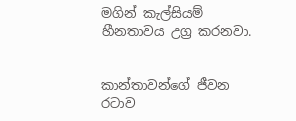මගින් කැල්සියම් හීනතාවය උග්‍ර කරනවා.


කාන්තාවන්ගේ ජීවන රටාව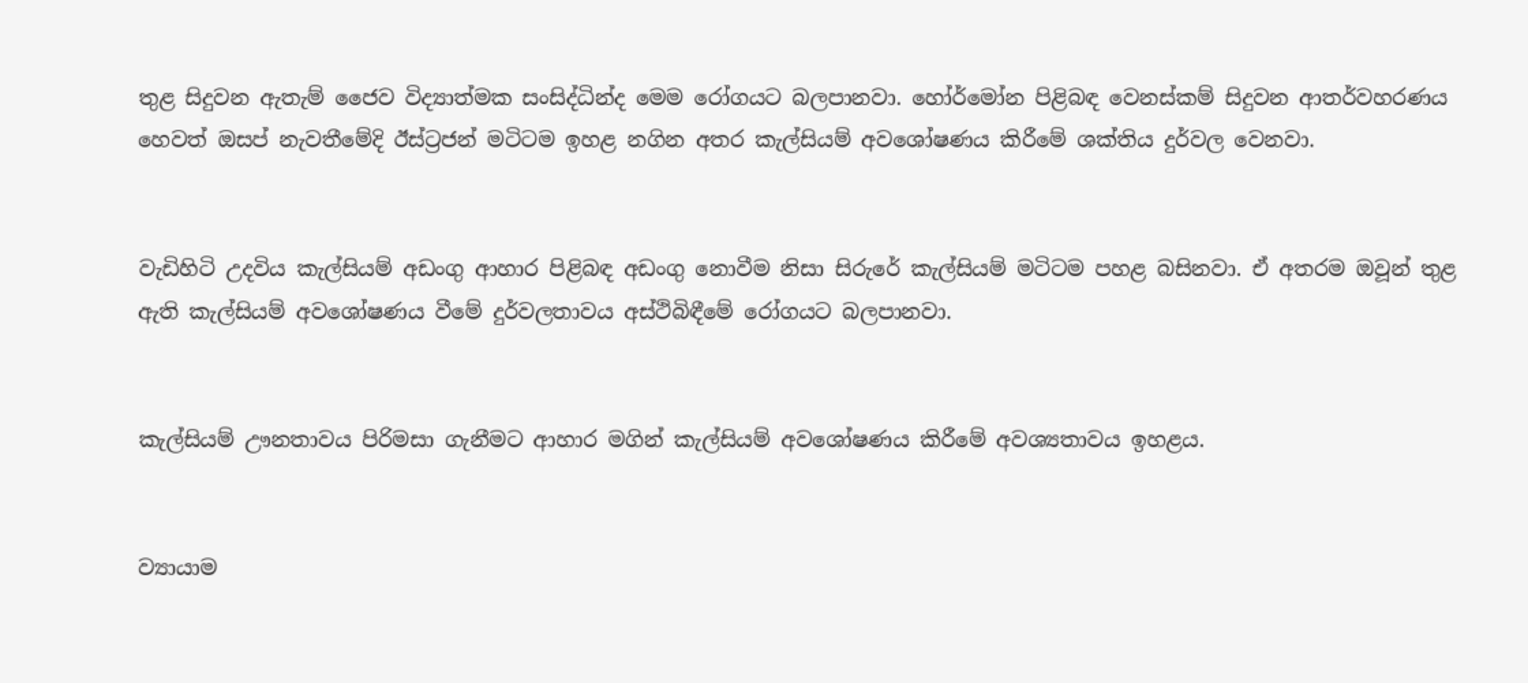තුළ සිදුවන ඇතැම් ජෛව විද්‍යාත්මක සංසිද්ධින්ද මෙම රෝගයට බලපානවා. හෝර්මෝන පිළිබඳ වෙනස්කම් සිදුවන ආතර්වහරණය හෙවත් ඔසප් නැවතීමේදි ඊස්ට්‍රජන් මටිටම ඉහළ නගින අතර කැල්සියම් අවශෝෂණය කිරීමේ ශක්තිය දුර්වල වෙනවා.


වැඩිහිටි උදවිය කැල්සියම් අඩංගු ආහාර පිළිබඳ අඩංගු නොවීම නිසා සිරුරේ කැල්සියම් මටිටම පහළ බසිනවා. ඒ අතරම ඔවූන් තුළ ඇති කැල්සියම් අවශෝෂණය වීමේ දුර්වලතාවය අස්ථිබිඳීමේ රෝගයට බලපානවා.


කැල්සියම් ඌනතාවය පිරිමසා ගැනීමට ආහාර මගින් කැල්සියම් අවශෝෂණය කිරීමේ අවශ්‍යතාවය ඉහළය.


ව්‍යායාම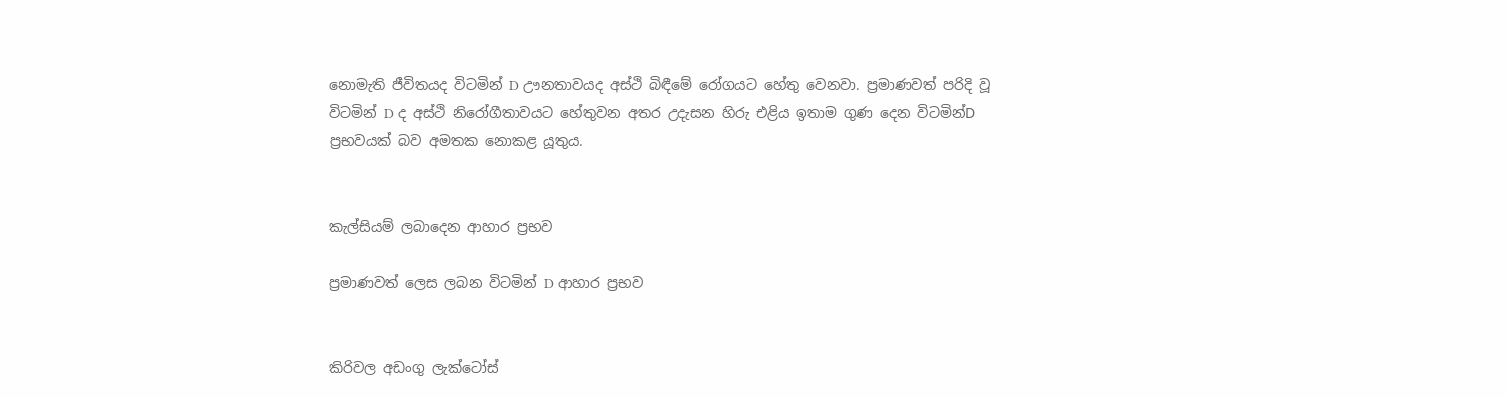නොමැති ජීවිතයද විටමින් D ඌනතාවයද අස්ථි බිඳීමේ රෝගයට හේතු වෙනවා. ප්‍රමාණවත් පරිදි වූ විටමින් D ද අස්ථි නිරෝගීතාවයට හේතුවන අතර උදැසන හිරු එළිය ඉතාම ගුණ දෙන විටමින්D ප්‍රභවයක් බව අමතක නොකළ යූතුය.


කැල්සියම් ලබාදෙන ආහාර ප්‍රභව

ප්‍රමාණවත් ලෙස ලබන විටමින් D ආහාර ප්‍රභව


කිරිවල අඩංගු ලැක්ටෝස්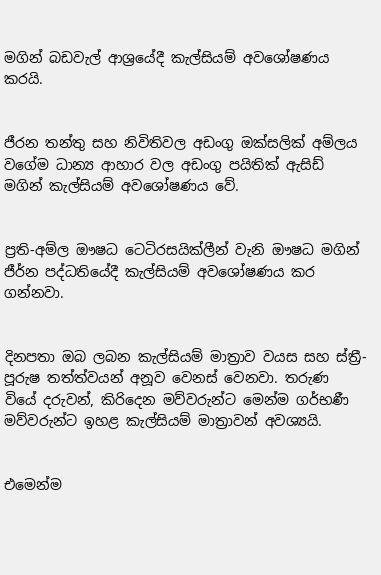මගින් බඩවැල් ආශ්‍රයේදී කැල්සියම් අවශෝෂණය කරයි.


ජීරන තන්තු සහ නිවිතිවල අඩංගු ඔක්සලික් අම්ලය වගේම ධාන්‍ය ආහාර වල අඩංගු පයිතික් ඇසිඩ් මගින් කැල්සියම් අවශෝෂණය වේ.


ප්‍රති-අම්ල ඖෂධ ටෙටිරසයික්ලීන් වැනි ඖෂධ මගින් ජීර්න පද්ධතියේදී කැල්සියම් අවශෝෂණය කර ගන්නවා.


දිනපතා ඔබ ලබන කැල්සියම් මාත්‍රාව වයස සහ ස්ත්‍රී-පූරුෂ තත්ත්වයන් අනූව වෙනස් වෙනවා. තරුණ වියේ දරුවන්, කිරිදෙන මව්වරුන්ට මෙන්ම ගර්භණී මව්වරුන්ට ඉහළ කැල්සියම් මාත්‍රාවන් අවශ්‍යයි.


එමෙන්ම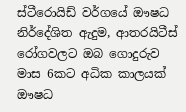ස්ටීරොයිඩ් වර්ගයේ ඖෂධ නිර්දේශිත ඇදුම, ආතරයිටීස් රෝගවලට ඔබ ගොදුරුව මාස 6කට අධික කාලයක් ඖෂධ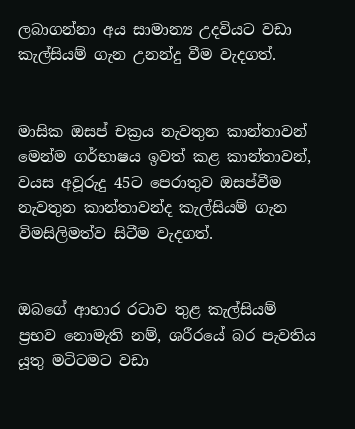ලබාගන්නා අය සාමාන්‍ය උදවියට වඩා කැල්සියම් ගැන උනන්දු වීම වැදගත්.


මාසික ඔසප් චක්‍රය නැවතුන කාන්තාවන් මෙන්ම ගර්භාෂය ඉවත් කළ කාන්තාවන්, වයස අවූරුදු 45ට පෙරාතුව ඔසප්වීම නැවතුන කාන්තාවන්ද කැල්සියම් ගැන විමසිලිමත්ව සිටීම වැදගත්.


ඔබගේ ආහාර රටාව තුළ කැල්සියම් ප්‍රභව නොමැති නම්, ශරීරයේ බර පැවතිය යූතු මටිටමට වඩා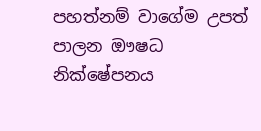පහත්නම් වාගේම උපත් පාලන ඖෂධ නික්ෂේපනය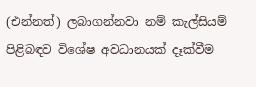(එන්නත්) ලබාගන්නවා නම් කැල්සියම් පිළිබඳව විශේෂ අවධානයක් දෑක්වීම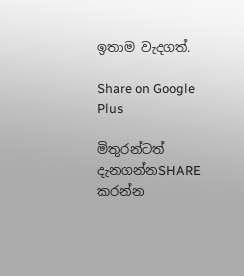ඉතාම වැදගත්.

Share on Google Plus

මිතුරන්ටත් දැනගන්නSHARE කරන්න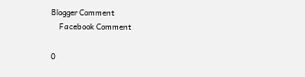Blogger Comment
    Facebook Comment

0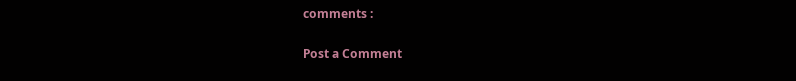comments :

Post a Comment